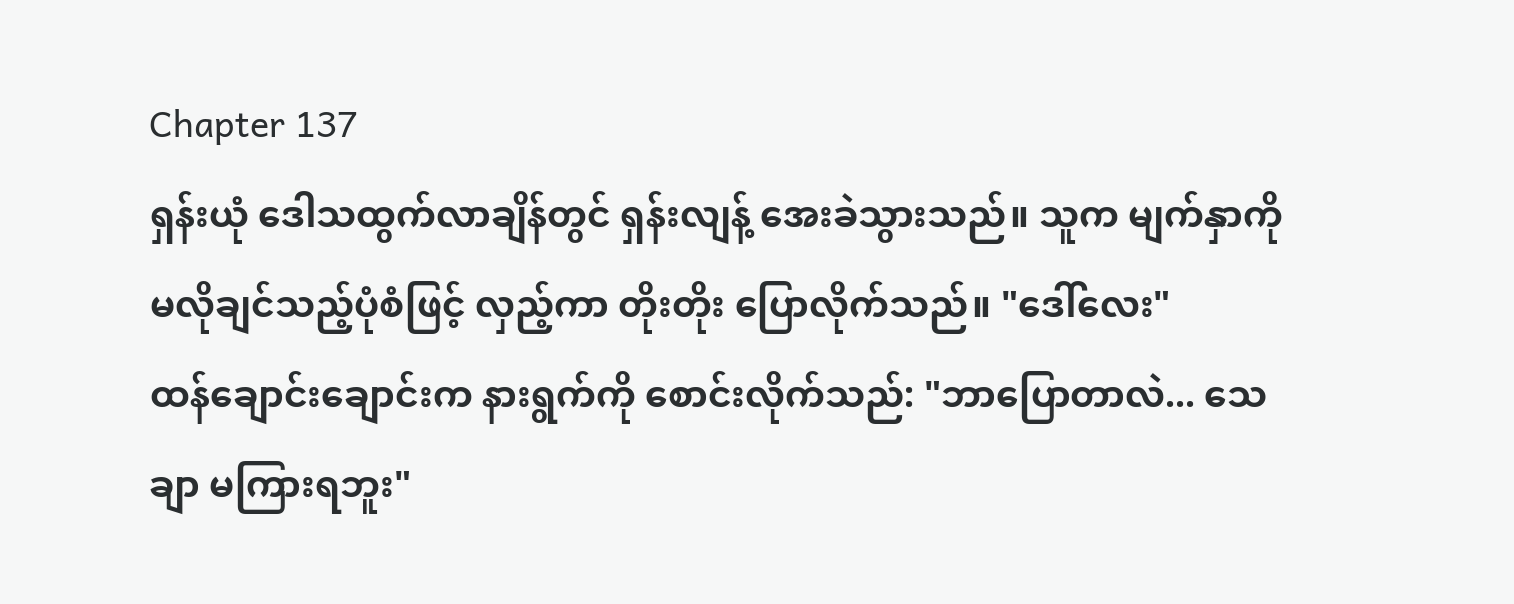Chapter 137
ရှန်းယုံ ဒေါသထွက်လာချိန်တွင် ရှန်းလျန့် အေးခဲသွားသည်။ သူက မျက်နှာကို မလိုချင်သည့်ပုံစံဖြင့် လှည့်ကာ တိုးတိုး ပြောလိုက်သည်။ "ဒေါ်လေး"
ထန်ချောင်းချောင်းက နားရွက်ကို စောင်းလိုက်သည်: "ဘာပြောတာလဲ... သေချာ မကြားရဘူး"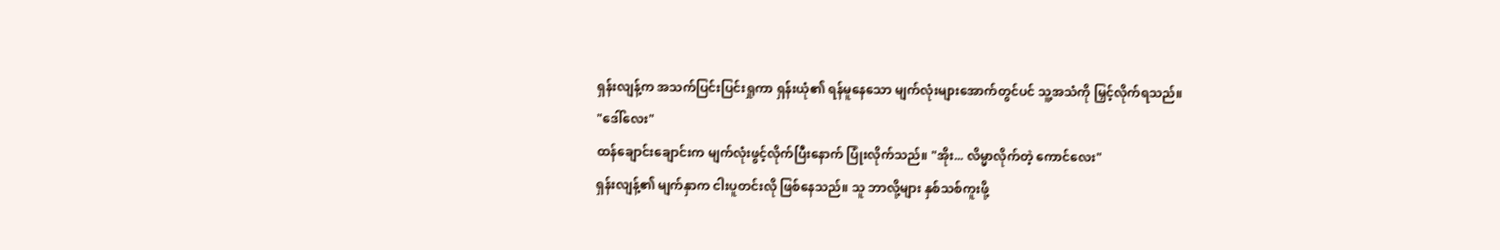ရှန်းလျန့်က အသက်ပြင်းပြင်းရှုကာ ရှန်းယုံ၏ ရန်မူနေသော မျက်လုံးများအောက်တွင်ပင် သူ့အသံကို မြှင့်လိုက်ရသည်။
"ဒေါ်လေး"
ထန်ချောင်းချောင်းက မျက်လုံးဖွင့်လိုက်ပြီးနောက် ပြုံးလိုက်သည်။ "အိုး... လိမ္မာလိုက်တဲ့ ကောင်လေး"
ရှန်းလျန့်၏ မျက်နှာက ငါးပူတင်းလို ဖြစ်နေသည်။ သူ ဘာလို့များ နှစ်သစ်ကူးဖို့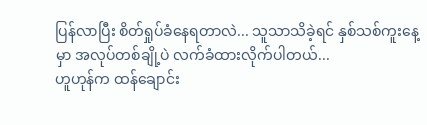ပြန်လာပြီး စိတ်ရှုပ်ခံနေရတာလဲ... သူသာသိခဲ့ရင် နှစ်သစ်ကူးနေ့မှာ အလုပ်တစ်ချို့ပဲ လက်ခံထားလိုက်ပါတယ်...
ဟူဟုန်က ထန်ချောင်း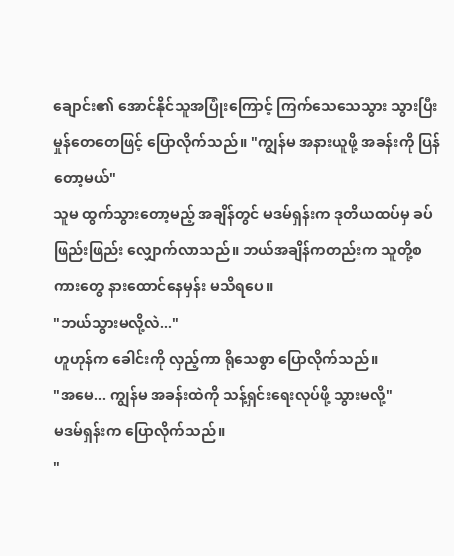ချောင်း၏ အောင်နိုင်သူအပြုံးကြောင့် ကြက်သေသေသွား သွားပြီး မှုန်တေတေဖြင့် ပြောလိုက်သည်။ "ကျွန်မ အနားယူဖို့ အခန်းကို ပြန်တော့မယ်"
သူမ ထွက်သွားတော့မည့် အချိန်တွင် မဒမ်ရှန်းက ဒုတိယထပ်မှ ခပ်ဖြည်းဖြည်း လျှောက်လာသည်။ ဘယ်အချိန်ကတည်းက သူတို့စကားတွေ နားထောင်နေမှန်း မသိရပေ။
"ဘယ်သွားမလို့လဲ..."
ဟူဟုန်က ခေါင်းကို လှည့်ကာ ရိုသေစွာ ပြောလိုက်သည်။
"အမေ... ကျွန်မ အခန်းထဲကို သန့်ရှင်းရေးလုပ်ဖို့ သွားမလို့"
မဒမ်ရှန်းက ပြောလိုက်သည်။
"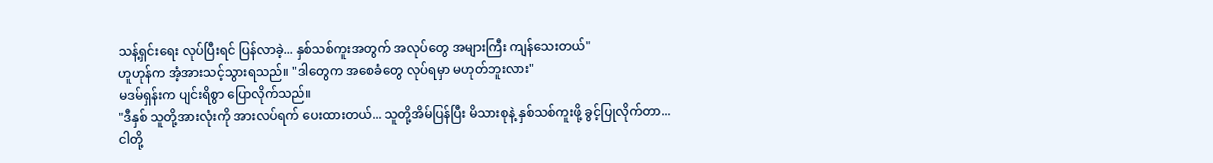သန့်ရှင်းရေး လုပ်ပြီးရင် ပြန်လာခဲ့... နှစ်သစ်ကူးအတွက် အလုပ်တွေ အများကြီး ကျန်သေးတယ်"
ဟူဟုန်က အံ့အားသင့်သွားရသည်။ "ဒါတွေက အစေခံတွေ လုပ်ရမှာ မဟုတ်ဘူးလား"
မဒမ်ရှန်းက ပျင်းရိစွာ ပြောလိုက်သည်။
"ဒီနှစ် သူတို့အားလုံးကို အားလပ်ရက် ပေးထားတယ်... သူတို့အိမ်ပြန်ပြီး မိသားစုနဲ့ နှစ်သစ်ကူးဖို့ ခွင့်ပြုလိုက်တာ... ငါတို့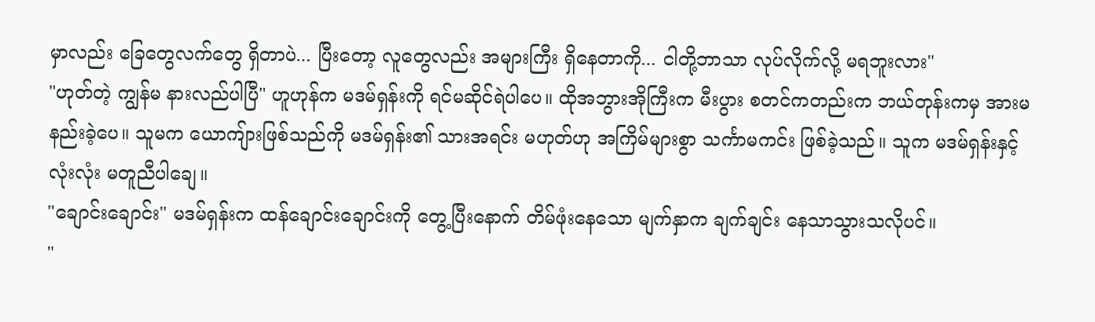မှာလည်း ခြေတွေလက်တွေ ရှိတာပဲ... ပြီးတော့ လူတွေလည်း အများကြီး ရှိနေတာကို... ငါတို့ဘာသာ လုပ်လိုက်လို့ မရဘူးလား"
"ဟုတ်တဲ့ ကျွန်မ နားလည်ပါပြီ" ဟူဟုန်က မဒမ်ရှန်းကို ရင်မဆိုင်ရဲပါပေ။ ထိုအဘွားအိုကြီးက မီးပွား စတင်ကတည်းက ဘယ်တုန်းကမှ အားမနည်းခဲ့ပေ။ သူမက ယောကျ်ားဖြစ်သည်ကို မဒမ်ရှန်း၏ သားအရင်း မဟုတ်ဟု အကြိမ်များစွာ သင်္ကာမကင်း ဖြစ်ခဲ့သည်။ သူက မဒမ်ရှန်းနှင့် လုံးလုံး မတူညီပါချေ။
"ချောင်းချောင်း" မဒမ်ရှန်းက ထန်ချောင်းချောင်းကို တွေ့ပြီးနောက် တိမ်ဖုံးနေသော မျက်နှာက ချက်ချင်း နေသာသွားသလိုပင်။
"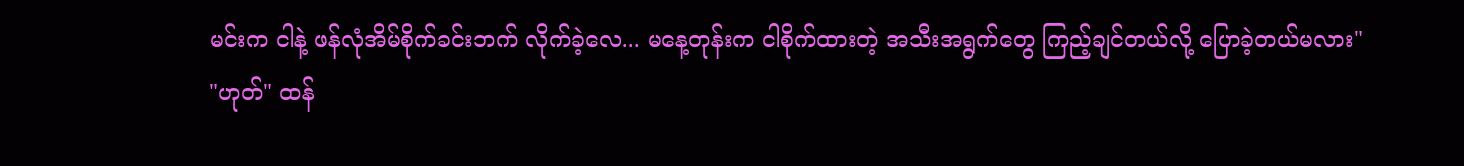မင်းက ငါနဲ့ ဖန်လုံအိမ်စိုက်ခင်းဘက် လိုက်ခဲ့လေ... မနေ့တုန်းက ငါစိုက်ထားတဲ့ အသီးအရွက်တွေ ကြည့်ချင်တယ်လို့ ပြောခဲ့တယ်မလား"
"ဟုတ်" ထန်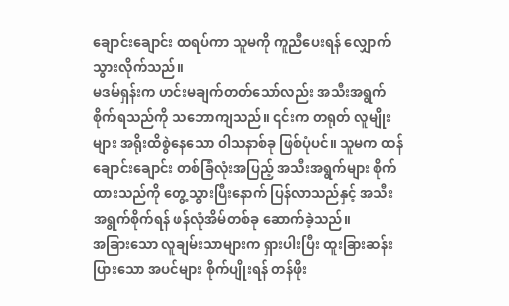ချောင်းချောင်း ထရပ်ကာ သူမကို ကူညီပေးရန် လျှောက်သွားလိုက်သည်။
မဒမ်ရှန်းက ဟင်းမချက်တတ်သော်လည်း အသီးအရွက်စိုက်ရသည်ကို သဘောကျသည်။ ၎င်းက တရုတ် လူမျိုးများ အရိုးထိစွဲနေသော ဝါသနာစ်ခု ဖြစ်ပုံပင်။ သူမက ထန်ချောင်းချောင်း တစ်ခြံလုံးအပြည့် အသီးအရွက်များ စိုက်ထားသည်ကို တွေ့သွားပြီးနောက် ပြန်လာသည်နှင့် အသီးအရွက်စိုက်ရန် ဖန်လုံအိမ်တစ်ခု ဆောက်ခဲ့သည်။
အခြားသော လူချမ်းသာများက ရှားပါးပြီး ထူးခြားဆန်းပြားသော အပင်များ စိုက်ပျိုးရန် တန်ဖိုး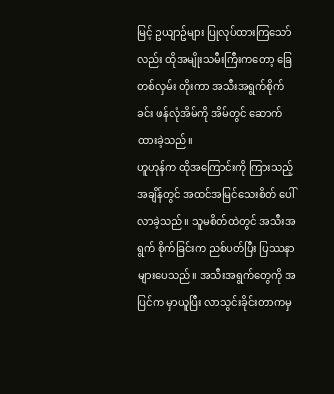မြင့် ဥယျာဥ်များ ပြုလုပ်ထားကြသော်လည်း ထိုအမျိုးသမီးကြီးကတော့ ခြေတစ်လှမ်း တိုးကာ အသီးအရွက်စိုက်ခင်း ဖန်လုံအိမ်ကို အိမ်တွင် ဆောက်ထားခဲ့သည်။
ဟူဟုန်က ထိုအကြောင်းကို ကြားသည့်အချိန်တွင် အထင်အမြင်သေးစိတ် ပေါ်လာခဲ့သည်။ သူမစိတ်ထဲတွင် အသီးအရွက် စိုက်ခြင်းက ညစ်ပတ်ပြီး ပြဿနာများပေသည်။ အသီးအရွက်တွေကို အပြင်က မှာယူပြီး လာသွင်းခိုင်းတာကမှ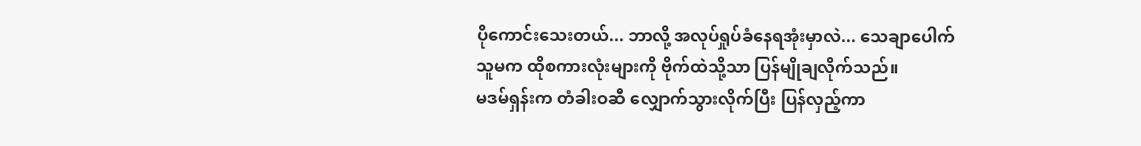ပိုကောင်းသေးတယ်... ဘာလို့ အလုပ်ရှုပ်ခံနေရအုံးမှာလဲ... သေချာပေါက် သူမက ထိုစကားလုံးများကို ဗိုက်ထဲသို့သာ ပြန်မျိုချလိုက်သည်။
မဒမ်ရှန်းက တံခါးဝဆီ လျှောက်သွားလိုက်ပြီး ပြန်လှည့်ကာ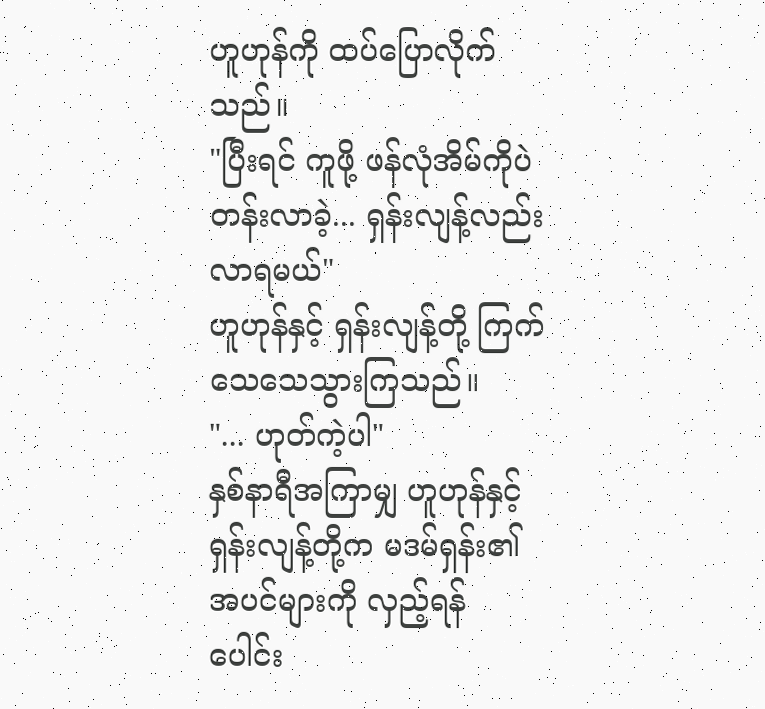ဟူဟုန်ကို ထပ်ပြောလိုက်သည်။
"ပြီးရင် ကူဖို့ ဖန်လုံအိမ်ကိုပဲ တန်းလာခဲ့... ရှန်းလျန့်လည်း လာရမယ်"
ဟူဟုန်နှင့် ရှန်းလျန့်တို့ ကြက်သေသေသွားကြသည်။
"... ဟုတ်ကဲ့ပါ"
နှစ်နာရီအကြာမျှ ဟူဟုန်နှင့် ရှန်းလျန့်တို့က မဒမ်ရှန်း၏ အပင်များကို လှည့်ရန် ပေါင်း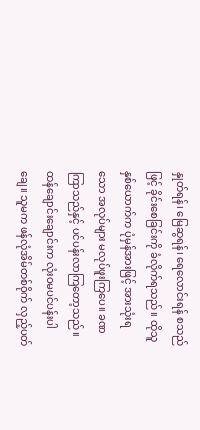နှုတ်ရန်၊ မြေဆွရန်၊ ရေလောင်းရန် စသည်ဖြင့် ခိုင်းစေခြင်းကို ခံလိုက်ရသည်။ ထိုသူနှစ်ယောက်က ပုံမှန်အားဖြင့် အားသုံးရသော အလုပ်များ မလုပ်ဖူးကြပေ။ ခဏကြာသည်နှင့် ပင်ပန်းလာကြတော့သည်။
ထန်ချောင်းချောင်းက လုံးဝမပင်ပန်းပါချေ။ သူမက ဖန်လုံအိမ်တစ်ဝိုက် လှည့်ပတ်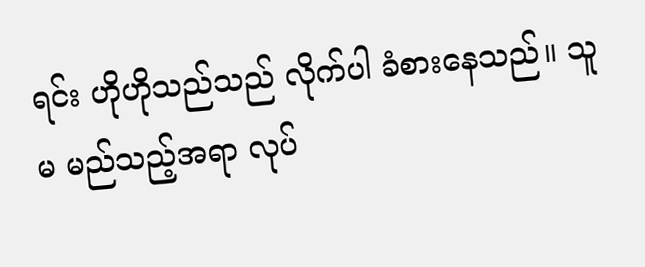ရင်း ဟိုဟိုသည်သည် လိုက်ပါ ခံစားနေသည်။ သူမ မည်သည့်အရာ လုပ်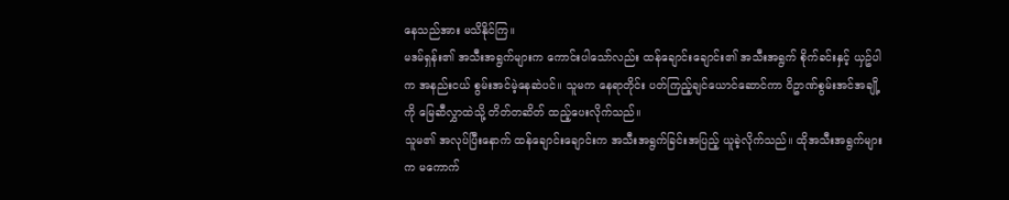နေသည်အား မသိနိုင်ကြ။
မဒမ်ရှန်း၏ အသီးအရွက်များက ကောင်းပါသော်လည်း ထန်ချောင်းချောင်း၏ အသီးအရွက် စိုက်ခင်းနှင့် ယှဥ်ပါက အနည်းငယ် စွမ်းအင်မဲ့နေဆဲပင်။ သူမက နေရာတိုင်း ပတ်ကြည့်ချင်ယောင်ဆောင်ကာ ဝိဥာဏ်စွမ်းအင်အချို့ကို မြေဆီလွှာထဲသို့ တိတ်တဆိတ် ထည့်ပေးလိုက်သည်။
သူမ၏ အလုပ်ပြီးနောက် ထန်ချောင်းချောင်းက အသီးအရွက်ခြင်းအပြည့် ယူခဲ့လိုက်သည်။ ထိုအသီးအရွက်များက မကောက်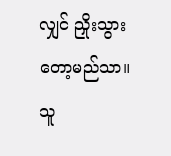လျှင် ညှိုးသွားတော့မည်သာ။ သူ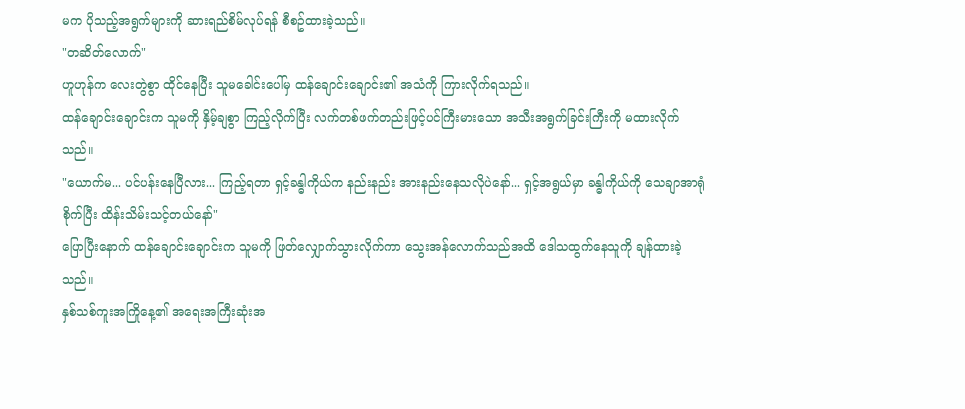မက ပိုသည့်အရွက်များကို ဆားရည်စိမ်လုပ်ရန် စီစဥ်ထားခဲ့သည်။
"တဆိတ်လောက်"
ဟူဟုန်က လေးတွဲစွာ ထိုင်နေပြီး သူမခေါင်းပေါ်မှ ထန်ချောင်းချောင်း၏ အသံကို ကြားလိုက်ရသည်။
ထန်ချောင်းချောင်းက သူမကို နှိမ့်ချစွာ ကြည့်လိုက်ပြီး လက်တစ်ဖက်တည်းဖြင့်ပင်ကြီးမားသော အသီးအရွက်ခြင်းကြီးကို မထားလိုက်သည်။
"ယောက်မ... ပင်ပန်းနေပြီလား... ကြည့်ရတာ ရှင့်ခန္ဓါကိုယ်က နည်းနည်း အားနည်းနေသလိုပဲနော်... ရှင့်အရွယ်မှာ ခန္ဓါကိုယ်ကို သေချာအာရုံစိုက်ပြီး ထိန်းသိမ်းသင့်တယ်နော်"
ပြောပြီးနောက် ထန်ချောင်းချောင်းက သူမကို ဖြတ်လျှောက်သွားလိုက်ကာ သွေးအန်လောက်သည်အထိ ဒေါသထွက်နေသူကို ချန်ထားခဲ့သည်။
နှစ်သစ်ကူးအကြိုနေ့၏ အရေးအကြီးဆုံးအ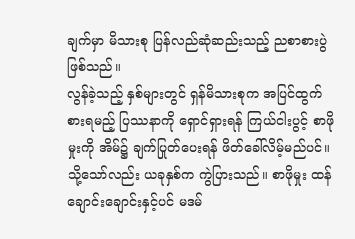ချက်မှာ မိသားစု ပြန်လည်ဆုံဆည်းသည့် ညစာစားပွဲဖြစ်သည်။
လွန်ခဲ့သည့် နှစ်များတွင် ရှန်မိသားစုက အပြင်ထွက်စားရမည့် ပြဿနာကို ရှောင်ရှားရန် ကြယ်ငါးပွင့် စာဖိုမှုးကို အိမ်၌ ချက်ပြုတ်ပေးရန် ဖိတ်ခေါ်လိမ့်မည်ပင်။
သို့သော်လည်း ယခုနှစ်က ကွဲပြားသည်။ စာဖိုမှုး ထန်ချောင်းချောင်းနှင့်ပင် မဒမ်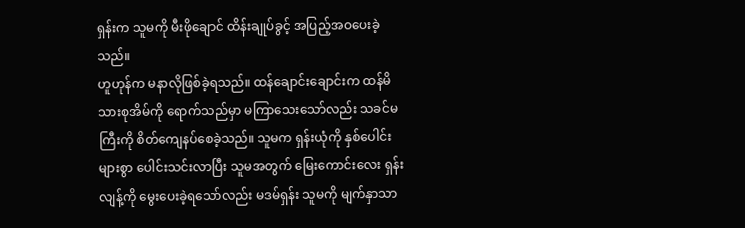ရှန်းက သူမကို မီးဖိုချောင် ထိန်းချုပ်ခွင့် အပြည့်အဝပေးခဲ့သည်။
ဟူဟုန်က မနာလိုဖြစ်ခဲ့ရသည်။ ထန်ချောင်းချောင်းက ထန်မိသားစုအိမ်ကို ရောက်သည်မှာ မကြာသေးသော်လည်း သခင်မကြီးကို စိတ်ကျေနပ်စေခဲ့သည်။ သူမက ရှန်းယုံကို နှစ်ပေါင်းများစွာ ပေါင်းသင်းလာပြီး သူမအတွက် မြေးကောင်းလေး ရှန်းလျန့်ကို မွေးပေးခဲ့ရသော်လည်း မဒမ်ရှန်း သူမကို မျက်နှာသာ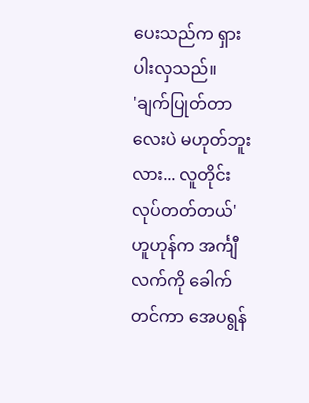ပေးသည်က ရှားပါးလှသည်။
'ချက်ပြုတ်တာလေးပဲ မဟုတ်ဘူးလား... လူတိုင်း လုပ်တတ်တယ်'
ဟူဟုန်က အင်္ကျီလက်ကို ခေါက်တင်ကာ အေပရွန်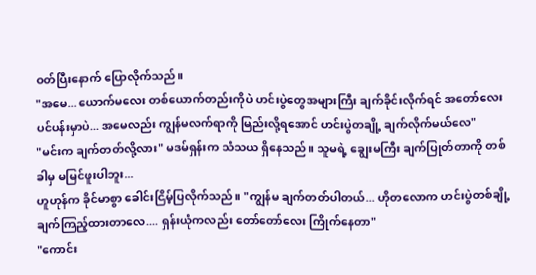ဝတ်ပြီးနောက် ပြောလိုက်သည်။
"အမေ... ယောက်မလေး တစ်ယောက်တည်းကိုပဲ ဟင်းပွဲတွေအများကြီး ချက်ခိုင်းလိုက်ရင် အတော်လေး ပင်ပန်းမှာပဲ... အမေလည်း ကျွန်မလက်ရာကို မြည်းလို့ရအောင် ဟင်းပွဲတချို့ ချက်လိုက်မယ်လေ"
"မင်းက ချက်တတ်လို့လား" မဒမ်ရှန်းက သံသယ ရှိနေသည်။ သူမရဲ့ ချွေးမကြီး ချက်ပြုတ်တာကို တစ်ခါမှ မမြင်ဖူးပါဘူး...
ဟူဟုန်က ခိုင်မာစွာ ခေါင်းငြိမ့်ပြလိုက်သည်။ "ကျွန်မ ချက်တတ်ပါတယ်... ဟိုတလောက ဟင်းပွဲတစ်ချို့ ချက်ကြည့်ထားတာလေ.... ရှန်းယုံကလည်း တော်တော်လေး ကြိုက်နေတာ"
"ကောင်း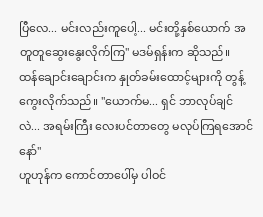ပြီလေ... မင်းလည်းကူပေါ့... မင်းတို့နှစ်ယောက် အတူတူဆွေးနွေးလိုက်ကြ" မဒမ်ရှန်းက ဆိုသည်။
ထန်ချောင်းချောင်းက နှုတ်ခမ်းထောင့်များကို တွန့်ကွေးလိုက်သည်။ "ယောက်မ... ရှင် ဘာလုပ်ချင်လဲ... အရမ်းကြီး လေးပင်တာတွေ မလုပ်ကြရအောင်နော်"
ဟူဟုန်က ကောင်တာပေါ်မှ ပါဝင်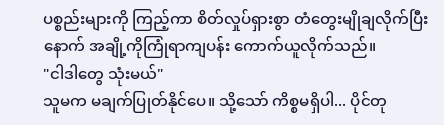ပစ္စည်းများကို ကြည့်ကာ စိတ်လှုပ်ရှားစွာ တံတွေးမျိုချလိုက်ပြီးနောက် အချို့ကိုကြုံရာကျပန်း ကောက်ယူလိုက်သည်။
"ငါဒါတွေ သုံးမယ်"
သူမက မချက်ပြုတ်နိုင်ပေ။ သို့သော် ကိစ္စမရှိပါ... ပိုင်တု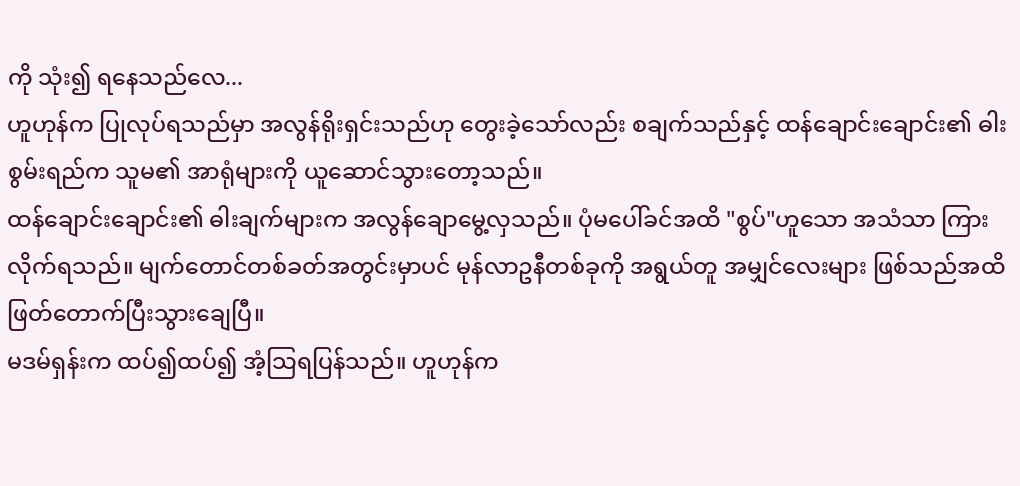ကို သုံး၍ ရနေသည်လေ...
ဟူဟုန်က ပြုလုပ်ရသည်မှာ အလွန်ရိုးရှင်းသည်ဟု တွေးခဲ့သော်လည်း စချက်သည်နှင့် ထန်ချောင်းချောင်း၏ ဓါးစွမ်းရည်က သူမ၏ အာရုံများကို ယူဆောင်သွားတော့သည်။
ထန်ချောင်းချောင်း၏ ဓါးချက်များက အလွန်ချောမွေ့လှသည်။ ပုံမပေါ်ခင်အထိ "စွပ်"ဟူသော အသံသာ ကြားလိုက်ရသည်။ မျက်တောင်တစ်ခတ်အတွင်းမှာပင် မုန်လာဥနီတစ်ခုကို အရွယ်တူ အမျှင်လေးများ ဖြစ်သည်အထိ ဖြတ်တောက်ပြီးသွားချေပြီ။
မဒမ်ရှန်းက ထပ်၍ထပ်၍ အံ့သြရပြန်သည်။ ဟူဟုန်က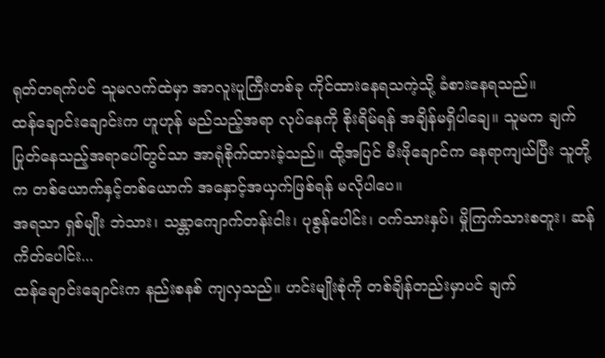ရုတ်တရက်ပင် သူမလက်ထဲမှာ အာလူးပူကြီးတစ်ခု ကိုင်ထားနေရသကဲ့သို့ ခံစားနေရသည်။
ထန်ချောင်းချောင်းက ဟူဟုန် မည်သည့်အရာ လုပ်နေကို စိုးရိမ်ရန် အချိန်မရှိပါချေ။ သူမက ချက်ပြုတ်နေသည့်အရာပေါ်တွင်သာ အာရုံစိုက်ထားခဲ့သည်။ ထို့အပြင် မီးဖိုချောင်က နေရာကျယ်ပြီး သူတို့က တစ်ယောက်နှင့်တစ်ယောက် အနှောင့်အယှက်ဖြစ်ရန် မလိုပါပေ။
အရသာ ရှစ်မျိုး ဘဲသား၊ သန္တာကျောက်တန်းငါး၊ ပုစွန်ပေါင်း၊ ဝက်သားနှပ်၊ မှိုကြက်သားစတူး၊ ဆန်ကိတ်ပေါင်း...
ထန်ချောင်းချောင်းက နည်းစနစ် ကျလှသည်။ ဟင်းမျိုးစုံကို တစ်ချိန်တည်းမှာပင် ချက်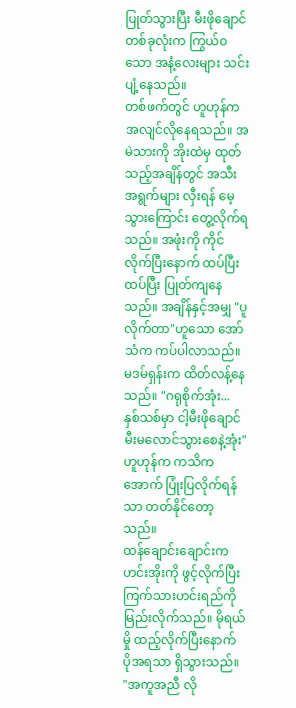ပြုတ်သွားပြီး မီးဖိုချောင်တစ်ခုလုံးက ကြွယ်ဝသော အနံ့လေးများ သင်းပျံ့နေသည်။
တစ်ဖက်တွင် ဟူဟုန်က အလျင်လိုနေရသည်။ အမဲသားကို အိုးထဲမှ ထုတ်သည့်အချိန်တွင် အသီးအရွက်များ လှီးရန် မေ့သွားကြောင်း တွေ့လိုက်ရသည်။ အဖုံးကို ကိုင်လိုက်ပြီးနောက် ထပ်ပြီးထပ်ပြီး ပြုတ်ကျနေသည်။ အချိန်နှင့်အမျှ "ပူလိုက်တာ"ဟူသော အော်သံက ကပ်ပါလာသည်။
မဒမ်ရှန်းက ထိတ်လန့်နေသည်။ "ဂရုစိုက်အုံး... နှစ်သစ်မှာ ငါ့မီးဖိုချောင် မီးမလောင်သွားစေနဲ့အုံး"
ဟူဟုန်က ကသိကအောက် ပြုံးပြလိုက်ရန်သာ တတ်နိုင်တော့သည်။
ထန်ချောင်းချောင်းက ဟင်းအိုးကို ဖွင့်လိုက်ပြီး ကြက်သားဟင်းရည်ကို မြည်းလိုက်သည်။ မိုရယ်မှို ထည့်လိုက်ပြီးနောက် ပိုအရသာ ရှိသွားသည်။
"အကူအညီ လို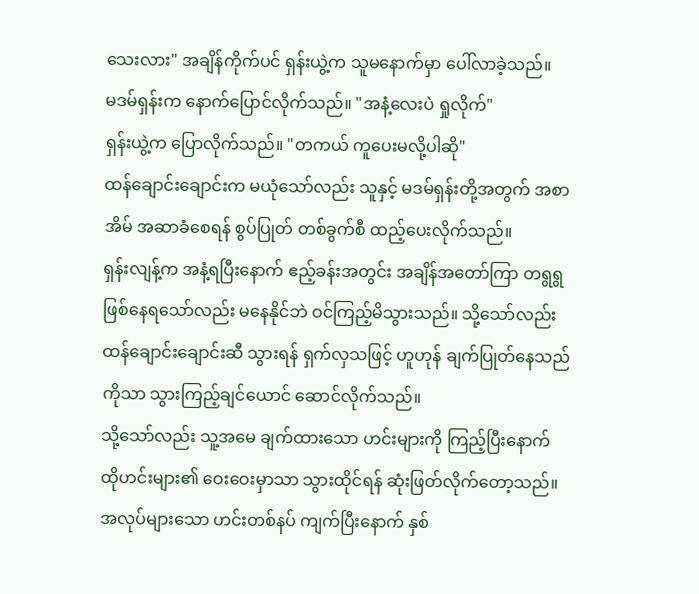သေးလား" အချိန်ကိုက်ပင် ရှန်းယွဲ့က သူမနောက်မှာ ပေါ်လာခဲ့သည်။
မဒမ်ရှန်းက နောက်ပြောင်လိုက်သည်။ "အနံ့လေးပဲ ရှုလိုက်"
ရှန်းယွဲ့က ပြောလိုက်သည်။ "တကယ် ကူပေးမလို့ပါဆို"
ထန်ချောင်းချောင်းက မယုံသော်လည်း သူနှင့် မဒမ်ရှန်းတို့အတွက် အစာအိမ် အဆာခံစေရန် စွပ်ပြုတ် တစ်ခွက်စီ ထည့်ပေးလိုက်သည်။
ရှန်းလျန့်က အနံ့ရပြီးနောက် ဧည့်ခန်းအတွင်း အချိန်အတော်ကြာ တရွရွ ဖြစ်နေရသော်လည်း မနေနိုင်ဘဲ ဝင်ကြည့်မိသွားသည်။ သို့သော်လည်း ထန်ချောင်းချောင်းဆီ သွားရန် ရှက်လှသဖြင့် ဟူဟုန် ချက်ပြုတ်နေသည်ကိုသာ သွားကြည့်ချင်ယောင် ဆောင်လိုက်သည်။
သို့သော်လည်း သူ့အမေ ချက်ထားသော ဟင်းများကို ကြည့်ပြီးနောက် ထိုဟင်းများ၏ ဝေးဝေးမှာသာ သွားထိုင်ရန် ဆုံးဖြတ်လိုက်တော့သည်။
အလုပ်များသော ဟင်းတစ်နပ် ကျက်ပြီးနောက် နှစ်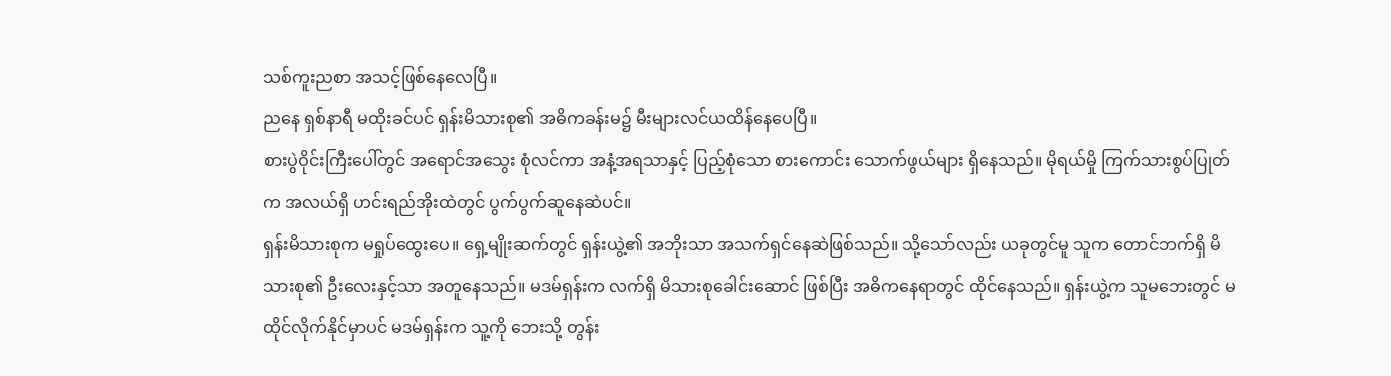သစ်ကူးညစာ အသင့်ဖြစ်နေလေပြီ။
ညနေ ရှစ်နာရီ မထိုးခင်ပင် ရှန်းမိသားစု၏ အဓိကခန်းမ၌ မီးများလင်ယထိန်နေပေပြီ။
စားပွဲဝိုင်းကြီးပေါ်တွင် အရောင်အသွေး စုံလင်ကာ အနံ့အရသာနှင့် ပြည့်စုံသော စားကောင်း သောက်ဖွယ်များ ရှိနေသည်။ မိုရယ်မှို ကြက်သားစွပ်ပြုတ်က အလယ်ရှိ ဟင်းရည်အိုးထဲတွင် ပွက်ပွက်ဆူနေဆဲပင်။
ရှန်းမိသားစုက မရှုပ်ထွေးပေ။ ရှေ့မျိုးဆက်တွင် ရှန်းယွဲ့၏ အဘိုးသာ အသက်ရှင်နေဆဲဖြစ်သည်။ သို့သော်လည်း ယခုတွင်မူ သူက တောင်ဘက်ရှိ မိသားစု၏ ဦးလေးနှင့်သာ အတူနေသည်။ မဒမ်ရှန်းက လက်ရှိ မိသားစုခေါင်းဆောင် ဖြစ်ပြီး အဓိကနေရာတွင် ထိုင်နေသည်။ ရှန်းယွဲ့က သူမဘေးတွင် မထိုင်လိုက်နိုင်မှာပင် မဒမ်ရှန်းက သူ့ကို ဘေးသို့ တွန်း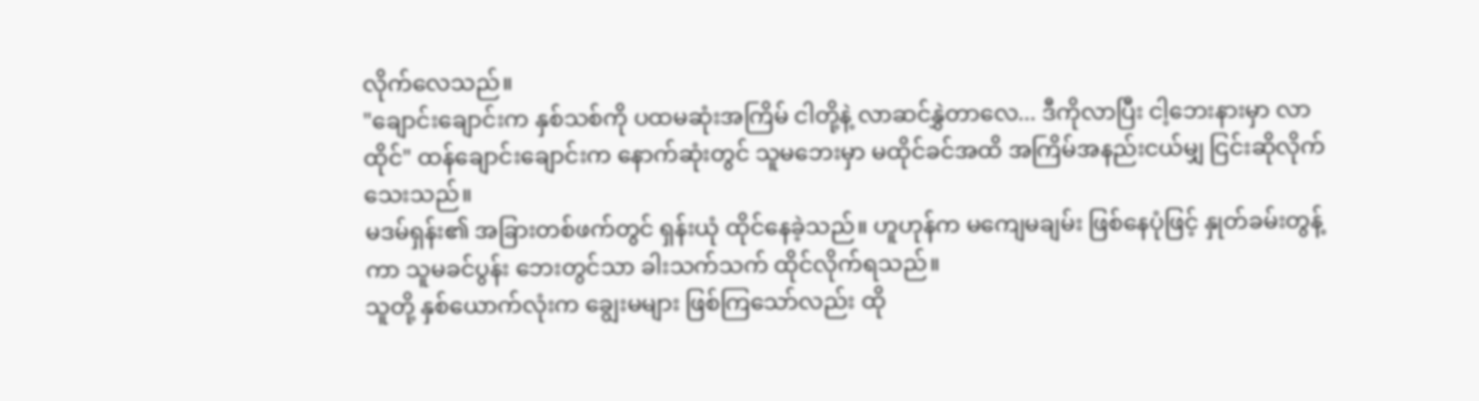လိုက်လေသည်။
"ချောင်းချောင်းက နှစ်သစ်ကို ပထမဆုံးအကြိမ် ငါတို့နဲ့ လာဆင်နွှဲတာလေ... ဒီကိုလာပြီး ငါ့ဘေးနားမှာ လာထိုင်" ထန်ချောင်းချောင်းက နောက်ဆုံးတွင် သူမဘေးမှာ မထိုင်ခင်အထိ အကြိမ်အနည်းငယ်မျှ ငြင်းဆိုလိုက်သေးသည်။
မဒမ်ရှန်း၏ အခြားတစ်ဖက်တွင် ရှန်းယုံ ထိုင်နေခဲ့သည်။ ဟူဟုန်က မကျေမချမ်း ဖြစ်နေပုံဖြင့် နှုတ်ခမ်းတွန့်ကာ သူမခင်ပွန်း ဘေးတွင်သာ ခါးသက်သက် ထိုင်လိုက်ရသည်။
သူတို့ နှစ်ယောက်လုံးက ချွေးမများ ဖြစ်ကြသော်လည်း ထို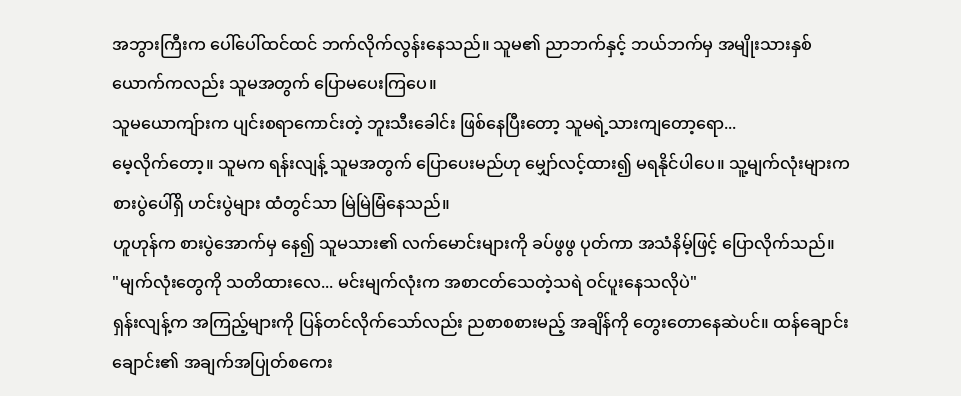အဘွားကြီးက ပေါ်ပေါ်ထင်ထင် ဘက်လိုက်လွန်းနေသည်။ သူမ၏ ညာဘက်နှင့် ဘယ်ဘက်မှ အမျိုးသားနှစ်ယောက်ကလည်း သူမအတွက် ပြောမပေးကြပေ။
သူမယောကျ်ားက ပျင်းစရာကောင်းတဲ့ ဘူးသီးခေါင်း ဖြစ်နေပြီးတော့ သူမရဲ့သားကျတော့ရော...
မေ့လိုက်တော့။ သူမက ရန်းလျန့် သူမအတွက် ပြောပေးမည်ဟု မျှော်လင့်ထား၍ မရနိုင်ပါပေ။ သူ့မျက်လုံးများက စားပွဲပေါ်ရှိ ဟင်းပွဲများ ထံတွင်သာ မြဲမြဲမြံနေသည်။
ဟူဟုန်က စားပွဲအောက်မှ နေ၍ သူမသား၏ လက်မောင်းများကို ခပ်ဖွဖွ ပုတ်ကာ အသံနိမ့်ဖြင့် ပြောလိုက်သည်။
"မျက်လုံးတွေကို သတိထားလေ... မင်းမျက်လုံးက အစာငတ်သေတဲ့သရဲ ဝင်ပူးနေသလိုပဲ"
ရှန်းလျန့်က အကြည့်များကို ပြန်တင်လိုက်သော်လည်း ညစာစစားမည့် အချိန်ကို တွေးတောနေဆဲပင်။ ထန်ချောင်းချောင်း၏ အချက်အပြုတ်စကေး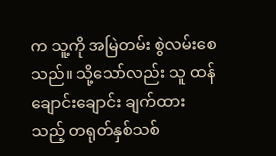က သူ့ကို အမြဲတမ်း စွဲလမ်းစေသည်။ သို့သော်လည်း သူ ထန်ချောင်းချောင်း ချက်ထားသည့် တရုတ်နှစ်သစ်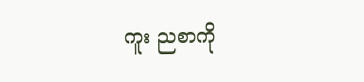ကူး ညစာကို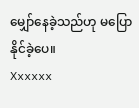မျှော်နေခဲ့သည်ဟု မပြောနိုင်ခဲ့ပေ။
Xxxxxx